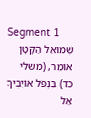Segment 1
שְׁמוּאֵל הַקָּטָן אוֹמֵר, (משלי כד) בִּנְפֹל אוֹיִבְיךָ אַל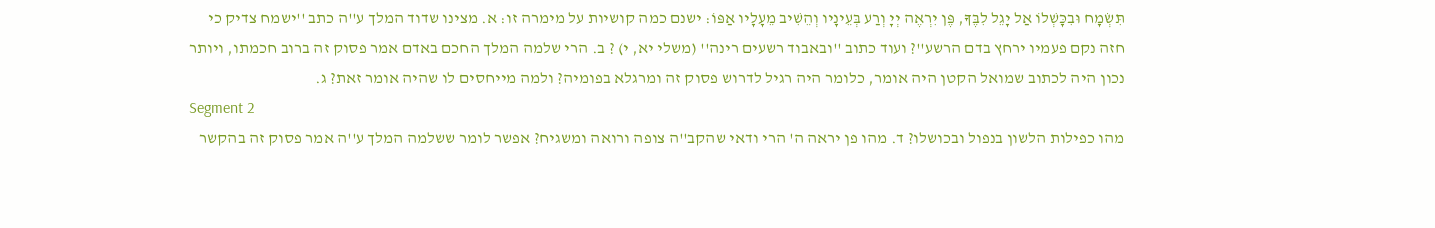תִּשְׂמָח וּבִכָּשְׁלוֹ אַל יָגֵל לִבֶּךָ, פֶּן יִרְאֶה יְיָ וְרַע בְּעֵינָיו וְהֵשִׁיב מֵעָלָיו אַפּוֹ: ישנם כמה קושיות על מימרה זו: א. מצינו שדוד המלך ע''ה כתב ''ישמח צדיק כי חזה נקם פעמיו ירחץ בדם הרשע''? ועוד כתוב ''ובאבוד רשעים רינה'' (משלי יא, י) ? ב. הרי שלמה המלך החכם באדם אמר פסוק זה ברוב חכמתו, ויותר נכון היה לכתוב שמואל הקטן היה אומר, כלומר היה רגיל לדרוש פסוק זה ומרגלא בפומיה? ולמה מייחסים לו שהיה אומר זאת? ג.
Segment 2
מהו כפילות הלשון בנפול ובכושלו? ד. מהו פן יראה ה' הרי ודאי שהקב''ה צופה ורואה ומשגיח? אפשר לומר ששלמה המלך ע''ה אמר פסוק זה בהקשר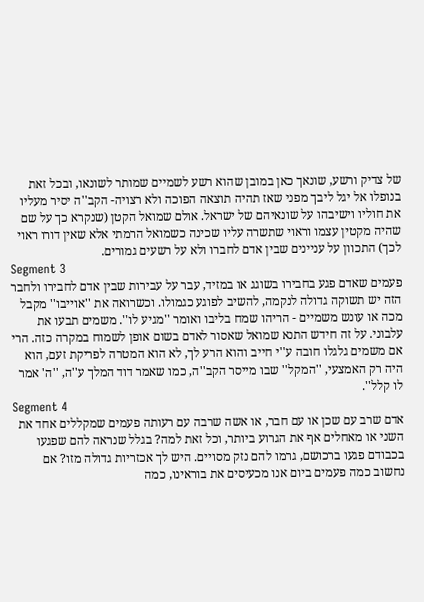של צדיק ורשע, שונאך כאן במובן שהוא רשע לשמיים שמותר לשונאו, ובכל זאת בנופלו אל יגל ליבך מפני שאז תהיה תוצאה הפוכה ולא רצויה- הקב''ה יסיר מעליו את חוליו וישיבהו על שונאיהם של ישראל. אולם שמואל הקטן (שנקרא כך על שם שהיה מקטין עצמו וראוי שתשרה עליו שכינה כשמואל הרמתי אלא שאין דורו ראוי לכך) התכוון על עניינים שבין אדם לחברו ולא על רשעים גמורים.
Segment 3
פעמים שאדם פגע בחבירו בשוגג או במזיד, עבר על עבירות שבין אדם לחבירו ולחבר הזה יש תשוקה גדולה לנקמה, להשיב לפוגע כגמולו. וכשרואה את ''אוייבו'' מקבל מכה או עונש משמיים - הריהו שמח בליבו ואומר ''מגיע לו''. משמים תבעו את עלבוני. על זה חידש התנא שמואל שאסור לאדם בשום אופן לשמוח במקרה כזה. הרי אם משמים גלגלו חובה ע''י חייב והוא הרע לך, לא הוא המטרה לפריקת זעם, הוא היה רק האמצעי, ''המקל'' שבו מייסר הקב''ה, כמו שאמר דוד המלך ע''ה, ''ה' אמר לו קלל''.
Segment 4
אדם שרב עם שכן או עם חבר, או אשה שרבה עם רעותה פעמים שמקללים אחד את השני או מאחלים אף את הגרוע ביותר, וכל זאת למה? בגלל שנראה להם שפגעו בכבודם פגעו ברכושם, גרמו להם נזק מסויים. היש לך אכזריות גדולה מזו? אם נחשוב כמה פעמים ביום אנו מכעיסים את בוראינו, כמה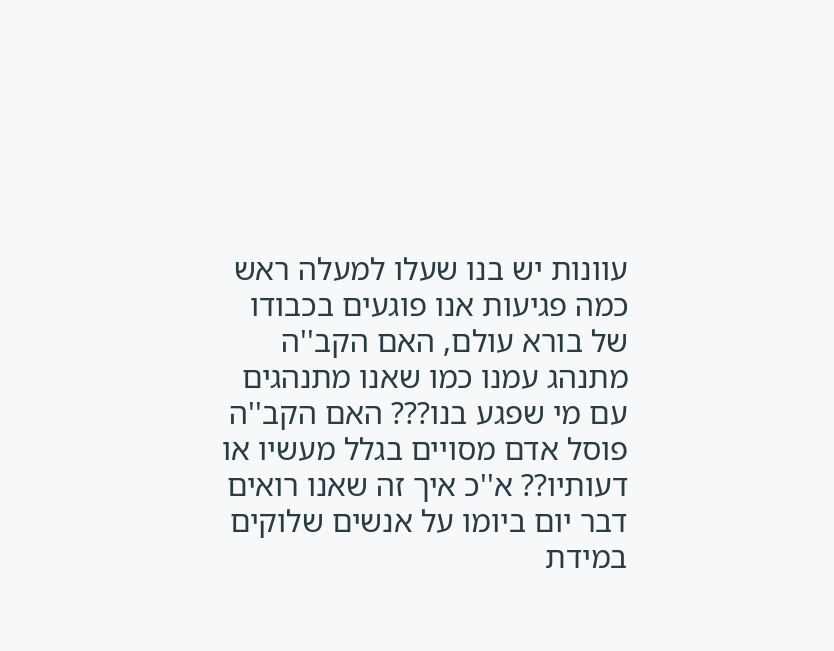עוונות יש בנו שעלו למעלה ראש כמה פגיעות אנו פוגעים בכבודו של בורא עולם, האם הקב''ה מתנהג עמנו כמו שאנו מתנהגים עם מי שפגע בנו??? האם הקב''ה פוסל אדם מסויים בגלל מעשיו או דעותיו?? א''כ איך זה שאנו רואים דבר יום ביומו על אנשים שלוקים במידת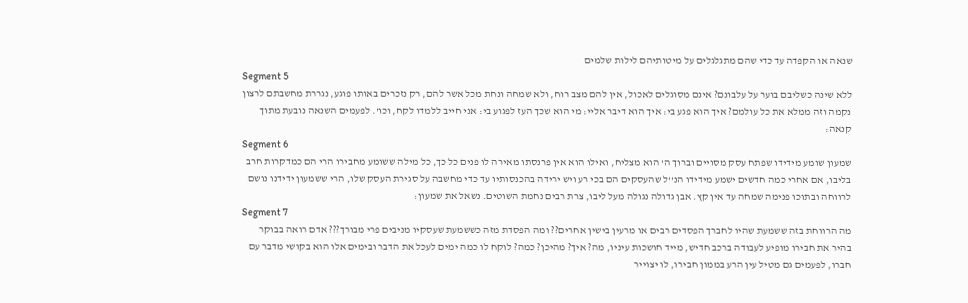שנאה או הקפדה עד כדי שהם מתגלגלים על מיטותיהם לילות שלמים
Segment 5
ללא שינה כשליבם בוער על עלבונם? אינם מסוגלים לאכול, אין להם מצב רוח, ולא שמחה ונחת מכל אשר להם, רק נזכרים באותו פוגע, נגררת מחשבתם לרצון נקמה וזה ממלא את כל עולמם? איך הוא פגע בי: איך הוא דיבר אליי: מי הוא שכך העז לפגוע בי: אני חייב ללמדו לקח, וכו'. לפעמים השנאה נובעת מתוך קנאה:
Segment 6
שמעון שומע מידידו שפתח עסק מסויים וברוך ה' הוא מצליח, ואילו הוא אין פרנסתו מאירה לו פנים כל כך, כל מילה ששומע מחבירו הרי הם כמדקרות חרב בליבו, אם אחרי כמה חדשים ישמע מידידו הנ''ל שהעסקים הם בכי רע ויש ירידה בהכנסותיו עד כדי מחשבה על סגירת העסק שלו, הרי ששמעון ידידנו נושם לרווחה ובתוכו פנימה שמחה עד אין קץ. אבן גדולה נגולה מעל ליבו, צרת רבים נחמת השוטים. נשאל את שמעון:
Segment 7
מה הרווחת בזה ששמעת שהיו לחברך הפסדים רבים או מרעין בישין אחרים?? ומה הפסדת מזה כששמעת שעסקיו מניבים פרי מבורך??? אדם רואה בבוקר בהיר את חבירו מופיע לעבודה ברכב חדיש, מייד חושכות עיניו, מה? איך? מהיכן? כמה? לוקח לו כמה ימים לעכל את הדבר ובימים אלו הוא בקושי מדבר עם חברו, לפעמים גם מטיל עין הרע בממון חבירו, לו יצוייר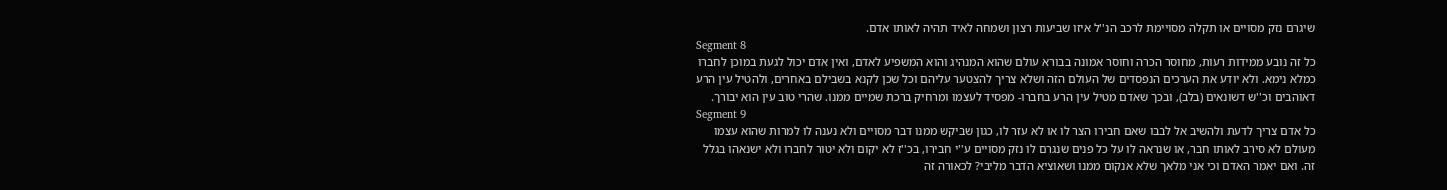שיגרם נזק מסויים או תקלה מסויימת לרכב הנ''ל איזו שביעות רצון ושמחה לאיד תהיה לאותו אדם.
Segment 8
כל זה נובע ממידות רעות, מחוסר הכרה וחוסר אמונה בבורא עולם שהוא המנהיג והוא המשפיע לאדם, ואין אדם יכול לגעת במוכן לחברו כמלא נימא. ולא יודע את הערכים הנפסדים של העולם הזה ושלא צריך להצטער עליהם וכל שכן לקנא בשבילם באחרים, ולהטיל עין הרע דאוהבים וכ''ש דשונאים (בלב), ובכך שאדם מטיל עין הרע בחברו- מפסיד לעצמו ומרחיק ברכת שמיים ממנו. שהרי טוב עין הוא יבורך.
Segment 9
כל אדם צריך לדעת ולהשיב אל לבבו שאם חבירו הצר לו או לא עזר לו, כגון שביקש ממנו דבר מסויים ולא נענה לו למרות שהוא עצמו מעולם לא סירב לאותו חבר, או שנראה לו על כל פנים שנגרם לו נזק מסויים ע''י חבירו, בכ''ז לא יקום ולא יטור לחברו ולא ישנאהו בגלל זה. ואם יאמר האדם וכי אני מלאך שלא אנקום ממנו ושאוציא הדבר מליבי? לכאורה זה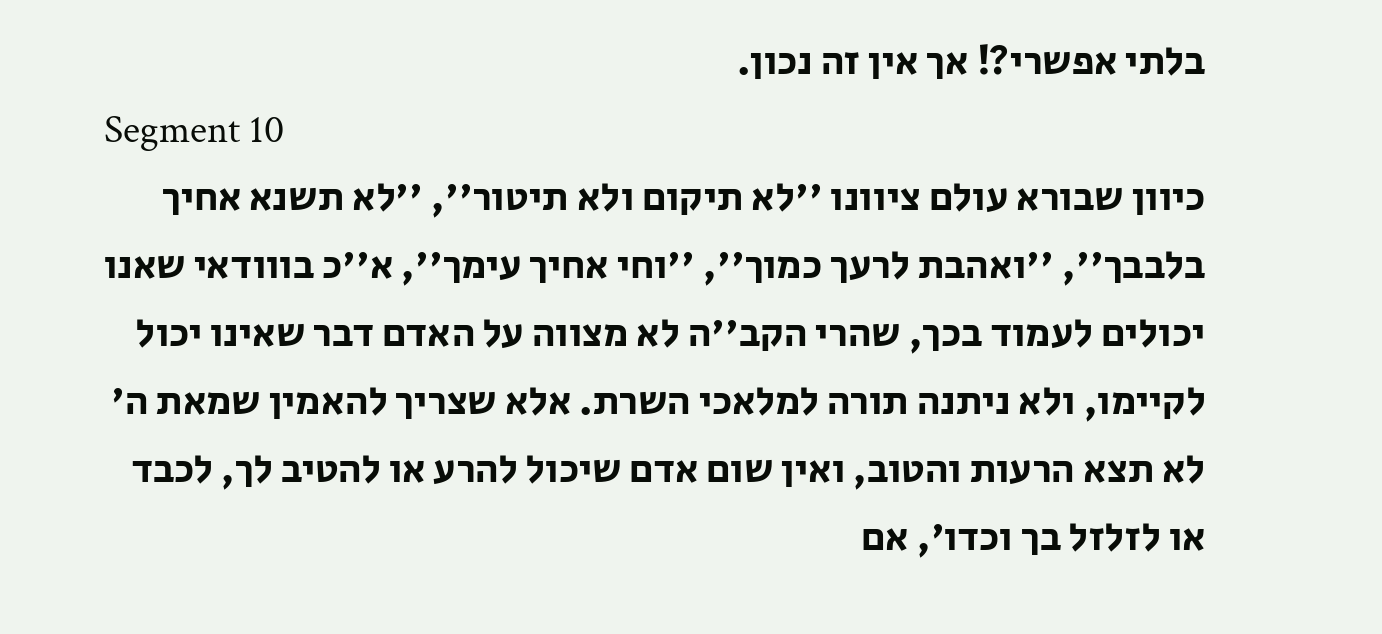בלתי אפשרי?! אך אין זה נכון.
Segment 10
כיוון שבורא עולם ציוונו ''לא תיקום ולא תיטור'', ''לא תשנא אחיך בלבבך'', ''ואהבת לרעך כמוך'', ''וחי אחיך עימך'', א''כ בווודאי שאנו יכולים לעמוד בכך, שהרי הקב''ה לא מצווה על האדם דבר שאינו יכול לקיימו, ולא ניתנה תורה למלאכי השרת. אלא שצריך להאמין שמאת ה' לא תצא הרעות והטוב, ואין שום אדם שיכול להרע או להטיב לך, לכבד או לזלזל בך וכדו', אם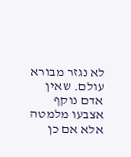לא נגזר מבורא עולם. שאין אדם נוקף אצבעו מלמטה אלא אם כן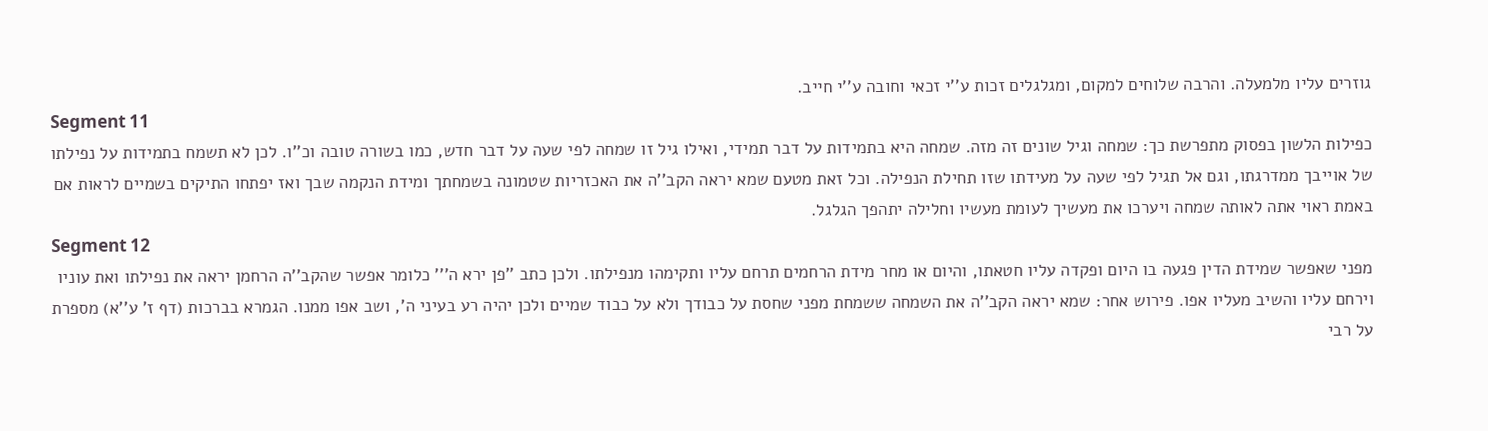גוזרים עליו מלמעלה. והרבה שלוחים למקום, ומגלגלים זכות ע''י זכאי וחובה ע''י חייב.
Segment 11
כפילות הלשון בפסוק מתפרשת כך: שמחה וגיל שונים זה מזה. שמחה היא בתמידות על דבר תמידי, ואילו גיל זו שמחה לפי שעה על דבר חדש, כמו בשורה טובה וכ''ו. לכן לא תשמח בתמידות על נפילתו של אוייבך ממדרגתו, וגם אל תגיל לפי שעה על מעידתו שזו תחילת הנפילה. וכל זאת מטעם שמא יראה הקב''ה את האכזריות שטמונה בשמחתך ומידת הנקמה שבך ואז יפתחו התיקים בשמיים לראות אם באמת ראוי אתה לאותה שמחה ויערכו את מעשיך לעומת מעשיו וחלילה יתהפך הגלגל.
Segment 12
מפני שאפשר שמידת הדין פגעה בו היום ופקדה עליו חטאתו, והיום או מחר מידת הרחמים תרחם עליו ותקימהו מנפילתו. ולכן כתב ''פן ירא ה''' כלומר אפשר שהקב''ה הרחמן יראה את נפילתו ואת עוניו וירחם עליו והשיב מעליו אפו. פירוש אחר: שמא יראה הקב''ה את השמחה ששמחת מפני שחסת על כבודך ולא על כבוד שמיים ולכן יהיה רע בעיני ה', ושב אפו ממנו. הגמרא בברכות (דף ז' ע''א) מספרת על רבי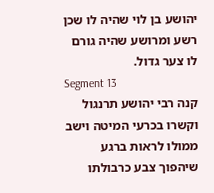יהושע בן לוי שהיה לו שכן רשע ומרושע שהיה גורם לו צער גדול.
Segment 13
קנה רבי יהושע תרנגול וקשרו בכרעי המיטה וישב ממולו לראות ברגע שיהפוך צבע כרבולתו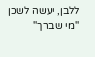ללבן, יעשה לשכן ''מי שברך''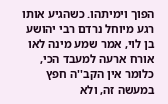הפוך וימיתהו. כשהגיע אותו רגע מיוחל נרדם רבי יהושע בן לוי, אמר שמע מינה לאו אורח ארעה למעבד הכי, כלומר אין הקב''ה חפץ במעשה זה, ולא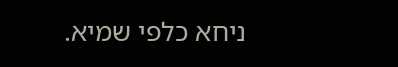ניחא כלפי שמיא.